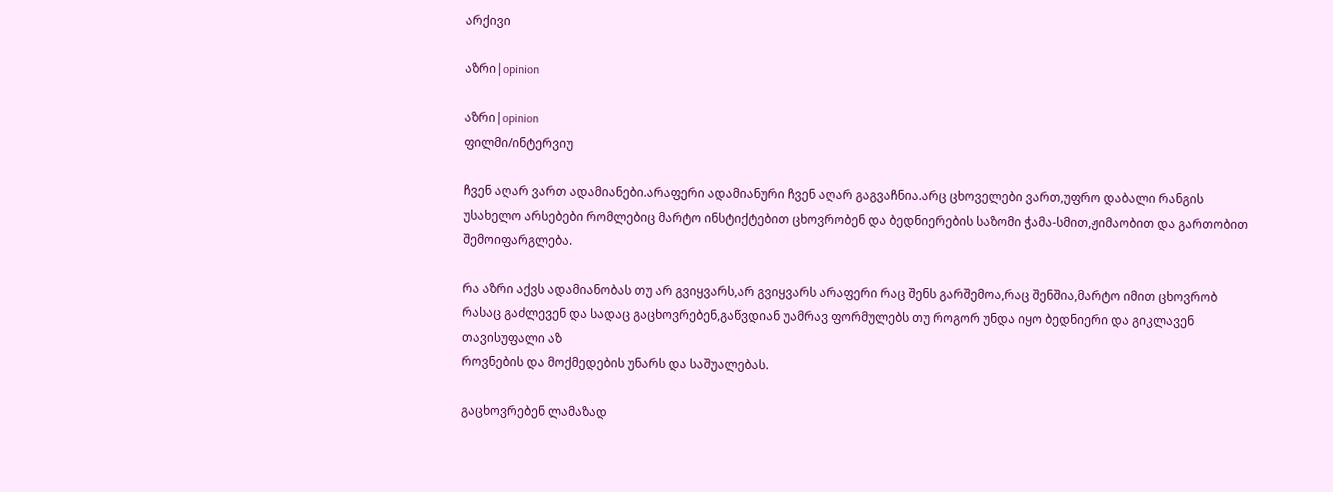არქივი

აზრი|opinion

აზრი|opinion
ფილმი/ინტერვიუ

ჩვენ აღარ ვართ ადამიანები.არაფერი ადამიანური ჩვენ აღარ გაგვაჩნია.არც ცხოველები ვართ,უფრო დაბალი რანგის უსახელო არსებები რომლებიც მარტო ინსტიქტებით ცხოვრობენ და ბედნიერების საზომი ჭამა-სმით,ჟიმაობით და გართობით შემოიფარგლება.

რა აზრი აქვს ადამიანობას თუ არ გვიყვარს,არ გვიყვარს არაფერი რაც შენს გარშემოა,რაც შენშია,მარტო იმით ცხოვრობ რასაც გაძლევენ და სადაც გაცხოვრებენ,გაწვდიან უამრავ ფორმულებს თუ როგორ უნდა იყო ბედნიერი და გიკლავენ თავისუფალი აზ
როვნების და მოქმედების უნარს და საშუალებას.

გაცხოვრებენ ლამაზად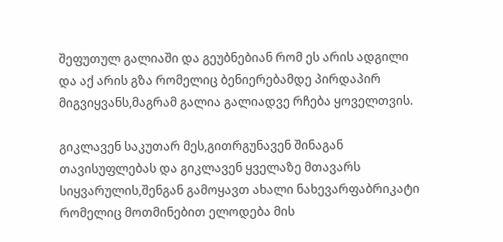შეფუთულ გალიაში და გეუბნებიან რომ ეს არის ადგილი და აქ არის გზა რომელიც ბენიერებამდე პირდაპირ მიგვიყვანს,მაგრამ გალია გალიადვე რჩება ყოველთვის.

გიკლავენ საკუთარ მეს,გითრგუნავენ შინაგან თავისუფლებას და გიკლავენ ყველაზე მთავარს სიყვარულის,შენგან გამოყავთ ახალი ნახევარფაბრიკატი რომელიც მოთმინებით ელოდება მის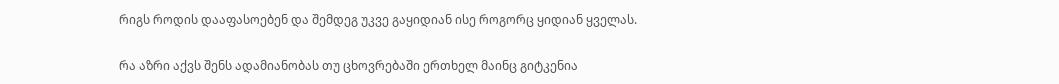რიგს როდის დააფასოებენ და შემდეგ უკვე გაყიდიან ისე როგორც ყიდიან ყველას.

რა აზრი აქვს შენს ადამიანობას თუ ცხოვრებაში ერთხელ მაინც გიტკენია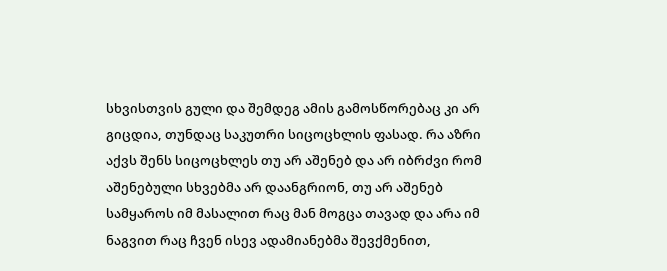სხვისთვის გული და შემდეგ ამის გამოსწორებაც კი არ გიცდია, თუნდაც საკუთრი სიცოცხლის ფასად. რა აზრი აქვს შენს სიცოცხლეს თუ არ აშენებ და არ იბრძვი რომ აშენებული სხვებმა არ დაანგრიონ, თუ არ აშენებ სამყაროს იმ მასალით რაც მან მოგცა თავად და არა იმ ნაგვით რაც ჩვენ ისევ ადამიანებმა შევქმენით,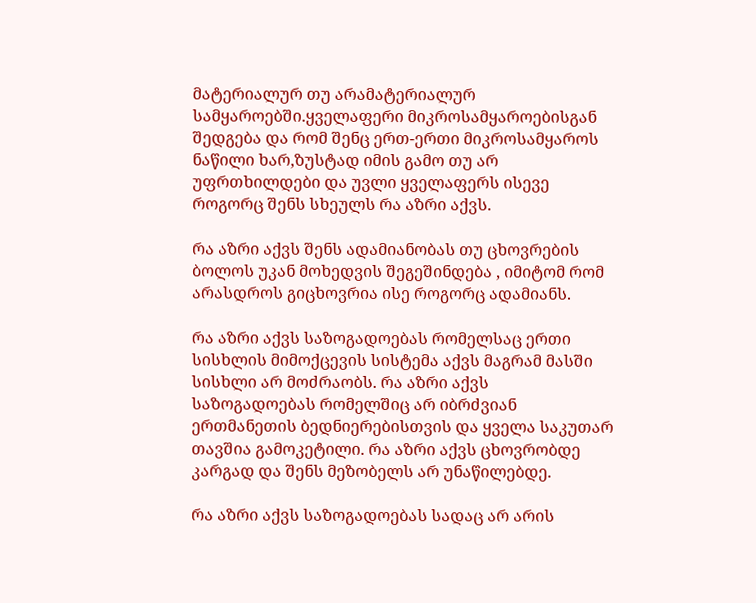მატერიალურ თუ არამატერიალურ სამყაროებში.ყველაფერი მიკროსამყაროებისგან შედგება და რომ შენც ერთ-ერთი მიკროსამყაროს ნაწილი ხარ,ზუსტად იმის გამო თუ არ უფრთხილდები და უვლი ყველაფერს ისევე როგორც შენს სხეულს რა აზრი აქვს.

რა აზრი აქვს შენს ადამიანობას თუ ცხოვრების ბოლოს უკან მოხედვის შეგეშინდება , იმიტომ რომ არასდროს გიცხოვრია ისე როგორც ადამიანს.

რა აზრი აქვს საზოგადოებას რომელსაც ერთი სისხლის მიმოქცევის სისტემა აქვს მაგრამ მასში სისხლი არ მოძრაობს. რა აზრი აქვს საზოგადოებას რომელშიც არ იბრძვიან ერთმანეთის ბედნიერებისთვის და ყველა საკუთარ თავშია გამოკეტილი. რა აზრი აქვს ცხოვრობდე კარგად და შენს მეზობელს არ უნაწილებდე.

რა აზრი აქვს საზოგადოებას სადაც არ არის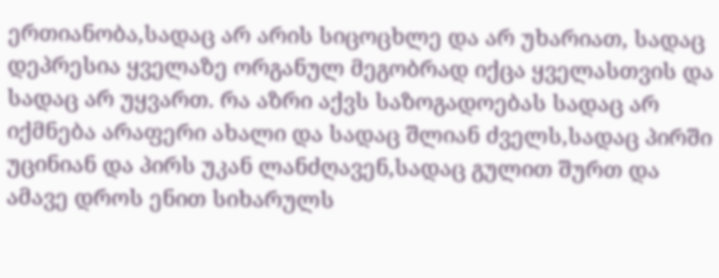ერთიანობა,სადაც არ არის სიცოცხლე და არ უხარიათ, სადაც დეპრესია ყველაზე ორგანულ მეგობრად იქცა ყველასთვის და სადაც არ უყვართ. რა აზრი აქვს საზოგადოებას სადაც არ იქმნება არაფერი ახალი და სადაც შლიან ძველს,სადაც პირში უცინიან და პირს უკან ლანძღავენ,სადაც გულით შურთ და ამავე დროს ენით სიხარულს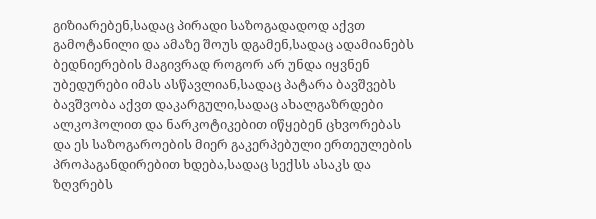გიზიარებენ,სადაც პირადი საზოგადადოდ აქვთ გამოტანილი და ამაზე შოუს დგამენ,სადაც ადამიანებს ბედნიერების მაგივრად როგორ არ უნდა იყვნენ უბედურები იმას ასწავლიან,სადაც პატარა ბავშვებს ბავშვობა აქვთ დაკარგული,სადაც ახალგაზრდები ალკოჰოლით და ნარკოტიკებით იწყებენ ცხვორებას და ეს საზოგაროების მიერ გაკერპებული ერთეულების პროპაგანდირებით ხდება,სადაც სექსს ასაკს და ზღვრებს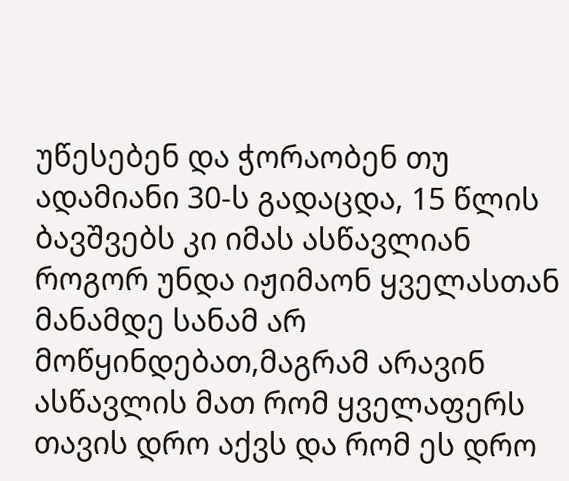უწესებენ და ჭორაობენ თუ ადამიანი 30-ს გადაცდა, 15 წლის ბავშვებს კი იმას ასწავლიან როგორ უნდა იჟიმაონ ყველასთან მანამდე სანამ არ მოწყინდებათ,მაგრამ არავინ ასწავლის მათ რომ ყველაფერს თავის დრო აქვს და რომ ეს დრო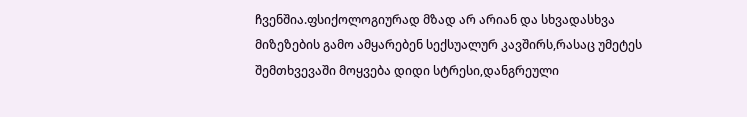ჩვენშია.ფსიქოლოგიურად მზად არ არიან და სხვადასხვა მიზეზების გამო ამყარებენ სექსუალურ კავშირს,რასაც უმეტეს შემთხვევაში მოყვება დიდი სტრესი,დანგრეული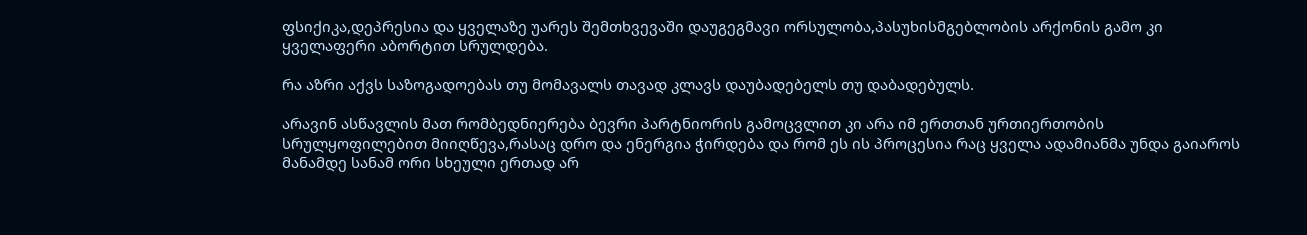ფსიქიკა,დეპრესია და ყველაზე უარეს შემთხვევაში დაუგეგმავი ორსულობა,პასუხისმგებლობის არქონის გამო კი ყველაფერი აბორტით სრულდება.

რა აზრი აქვს საზოგადოებას თუ მომავალს თავად კლავს დაუბადებელს თუ დაბადებულს.

არავინ ასწავლის მათ რომბედნიერება ბევრი პარტნიორის გამოცვლით კი არა იმ ერთთან ურთიერთობის სრულყოფილებით მიიღწევა,რასაც დრო და ენერგია ჭირდება და რომ ეს ის პროცესია რაც ყველა ადამიანმა უნდა გაიაროს მანამდე სანამ ორი სხეული ერთად არ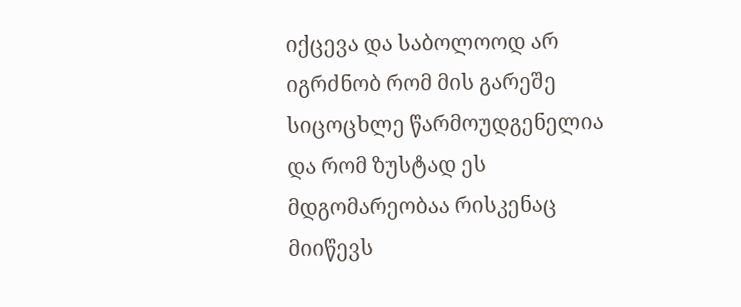იქცევა და საბოლოოდ არ იგრძნობ რომ მის გარეშე სიცოცხლე წარმოუდგენელია და რომ ზუსტად ეს მდგომარეობაა რისკენაც მიიწევს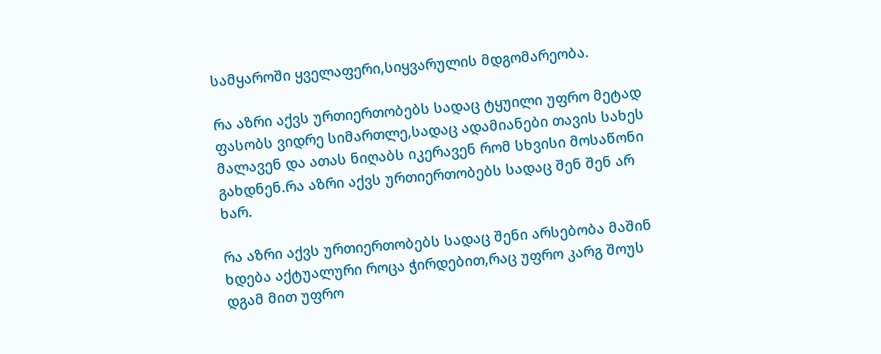სამყაროში ყველაფერი,სიყვარულის მდგომარეობა.

რა აზრი აქვს ურთიერთობებს სადაც ტყუილი უფრო მეტად ფასობს ვიდრე სიმართლე,სადაც ადამიანები თავის სახეს მალავენ და ათას ნიღაბს იკერავენ რომ სხვისი მოსაწონი გახდნენ.რა აზრი აქვს ურთიერთობებს სადაც შენ შენ არ ხარ.

რა აზრი აქვს ურთიერთობებს სადაც შენი არსებობა მაშინ ხდება აქტუალური როცა ჭირდებით,რაც უფრო კარგ შოუს დგამ მით უფრო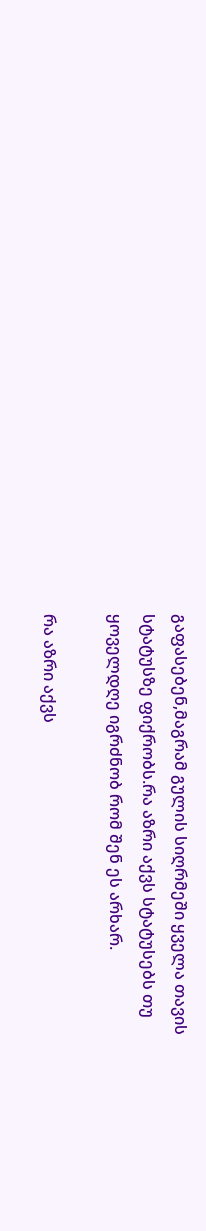გაფასებენ,მაგრამ გულის სიღრმეში ყველა თავის სტატუსზე ფიქრობს.რა აზრი აქვს სტატუსებს თუ ყოველდღე იგრძნობ რომ შენ ეს არხარ.

რა აზრი აქვს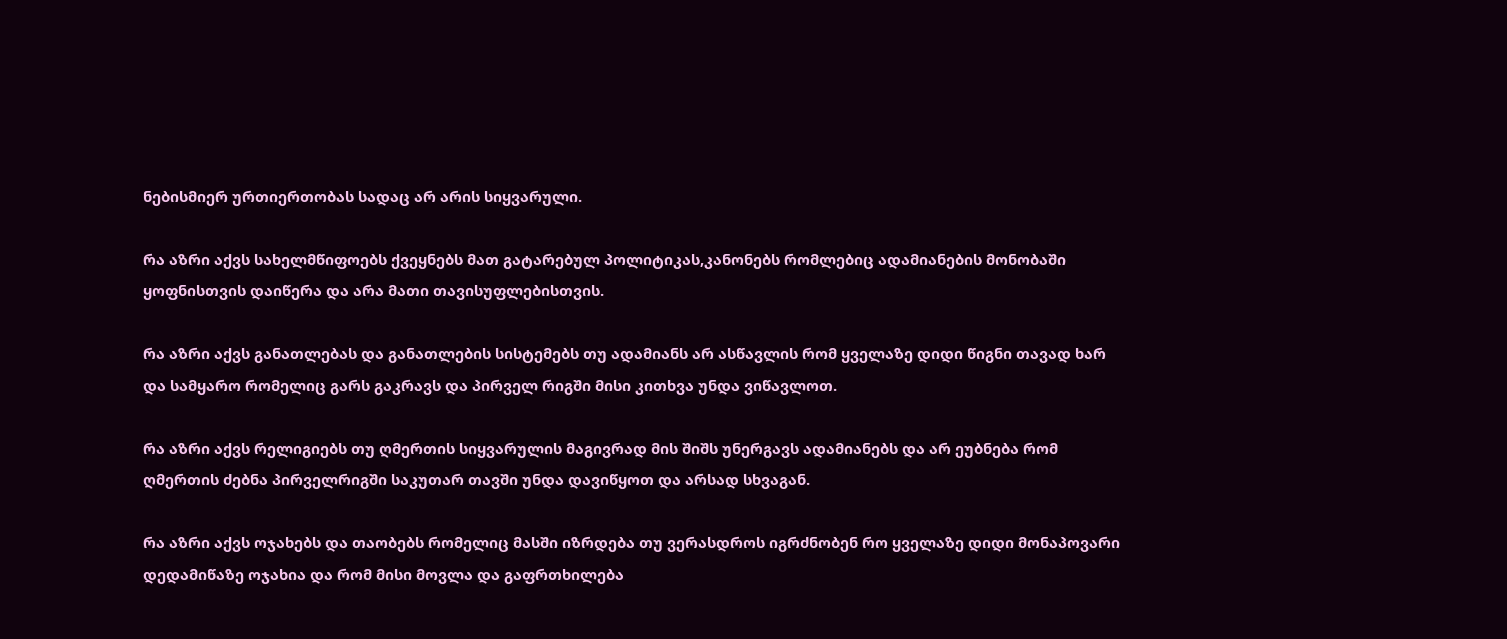ნებისმიერ ურთიერთობას სადაც არ არის სიყვარული.

რა აზრი აქვს სახელმწიფოებს ქვეყნებს მათ გატარებულ პოლიტიკას,კანონებს რომლებიც ადამიანების მონობაში ყოფნისთვის დაიწერა და არა მათი თავისუფლებისთვის.

რა აზრი აქვს განათლებას და განათლების სისტემებს თუ ადამიანს არ ასწავლის რომ ყველაზე დიდი წიგნი თავად ხარ და სამყარო რომელიც გარს გაკრავს და პირველ რიგში მისი კითხვა უნდა ვიწავლოთ.

რა აზრი აქვს რელიგიებს თუ ღმერთის სიყვარულის მაგივრად მის შიშს უნერგავს ადამიანებს და არ ეუბნება რომ ღმერთის ძებნა პირველრიგში საკუთარ თავში უნდა დავიწყოთ და არსად სხვაგან.

რა აზრი აქვს ოჯახებს და თაობებს რომელიც მასში იზრდება თუ ვერასდროს იგრძნობენ რო ყველაზე დიდი მონაპოვარი დედამიწაზე ოჯახია და რომ მისი მოვლა და გაფრთხილება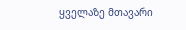ყველაზე მთავარი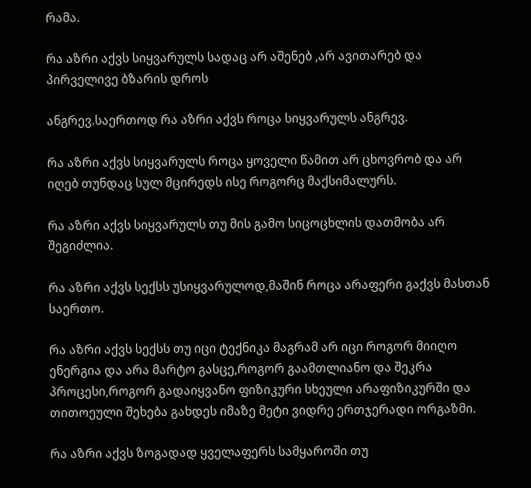რამა.

რა აზრი აქვს სიყვარულს სადაც არ აშენებ ,არ ავითარებ და პირველივე ბზარის დროს

ანგრევ.საერთოდ რა აზრი აქვს როცა სიყვარულს ანგრევ.

რა აზრი აქვს სიყვარულს როცა ყოველი წამით არ ცხოვრობ და არ იღებ თუნდაც სულ მცირედს ისე როგორც მაქსიმალურს.

რა აზრი აქვს სიყვარულს თუ მის გამო სიცოცხლის დათმობა არ შეგიძლია.

რა აზრი აქვს სექსს უსიყვარულოდ,მაშინ როცა არაფერი გაქვს მასთან საერთო.

რა აზრი აქვს სექსს თუ იცი ტექნიკა მაგრამ არ იცი როგორ მიიღო ენერგია და არა მარტო გასცე,როგორ გაამთლიანო და შეკრა პროცესი,როგორ გადაიყვანო ფიზიკური სხეული არაფიზიკურში და თითოეული შეხება გახდეს იმაზე მეტი ვიდრე ერთჯერადი ორგაზმი.

რა აზრი აქვს ზოგადად ყველაფერს სამყაროში თუ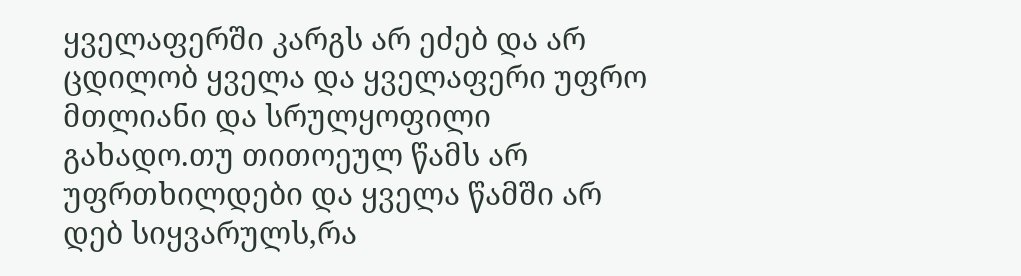ყველაფერში კარგს არ ეძებ და არ ცდილობ ყველა და ყველაფერი უფრო მთლიანი და სრულყოფილი გახადო.თუ თითოეულ წამს არ უფრთხილდები და ყველა წამში არ დებ სიყვარულს,რა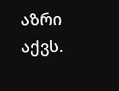აზრი აქვს.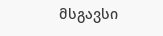მსგავსი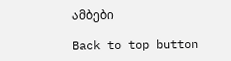ამბები

Back to top button